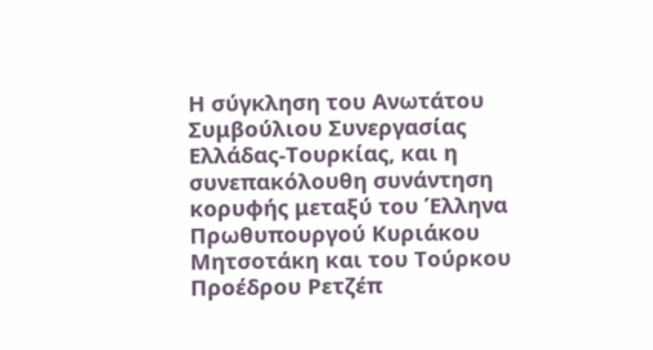Η σύγκληση του Ανωτάτου Συμβούλιου Συνεργασίας Ελλάδας-Τουρκίας, και η συνεπακόλουθη συνάντηση κορυφής μεταξύ του Έλληνα Πρωθυπουργού Κυριάκου Μητσοτάκη και του Τούρκου Προέδρου Ρετζέπ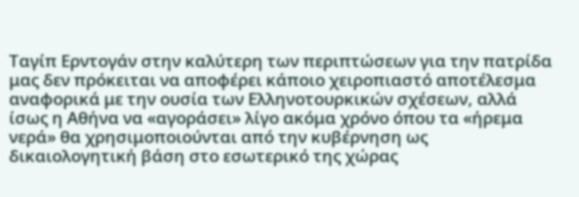Ταγίπ Ερντογάν στην καλύτερη των περιπτώσεων για την πατρίδα μας δεν πρόκειται να αποφέρει κάποιο χειροπιαστό αποτέλεσμα αναφορικά με την ουσία των Ελληνοτουρκικών σχέσεων, αλλά ίσως η Αθήνα να «αγοράσει» λίγο ακόμα χρόνο όπου τα «ήρεμα νερά» θα χρησιμοποιούνται από την κυβέρνηση ως δικαιολογητική βάση στο εσωτερικό της χώρας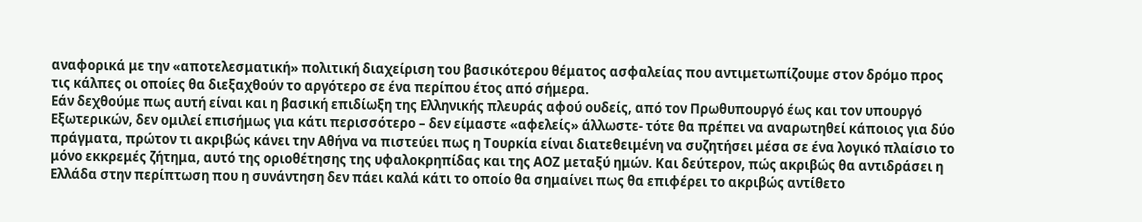αναφορικά με την «αποτελεσματική» πολιτική διαχείριση του βασικότερου θέματος ασφαλείας που αντιμετωπίζουμε στον δρόμο προς τις κάλπες οι οποίες θα διεξαχθούν το αργότερο σε ένα περίπου έτος από σήμερα.
Εάν δεχθούμε πως αυτή είναι και η βασική επιδίωξη της Ελληνικής πλευράς αφού ουδείς, από τον Πρωθυπουργό έως και τον υπουργό Εξωτερικών, δεν ομιλεί επισήμως για κάτι περισσότερο – δεν είμαστε «αφελείς» άλλωστε- τότε θα πρέπει να αναρωτηθεί κάποιος για δύο πράγματα, πρώτον τι ακριβώς κάνει την Αθήνα να πιστεύει πως η Τουρκία είναι διατεθειμένη να συζητήσει μέσα σε ένα λογικό πλαίσιο το μόνο εκκρεμές ζήτημα, αυτό της οριοθέτησης της υφαλοκρηπίδας και της ΑΟΖ μεταξύ ημών. Και δεύτερον, πώς ακριβώς θα αντιδράσει η Ελλάδα στην περίπτωση που η συνάντηση δεν πάει καλά κάτι το οποίο θα σημαίνει πως θα επιφέρει το ακριβώς αντίθετο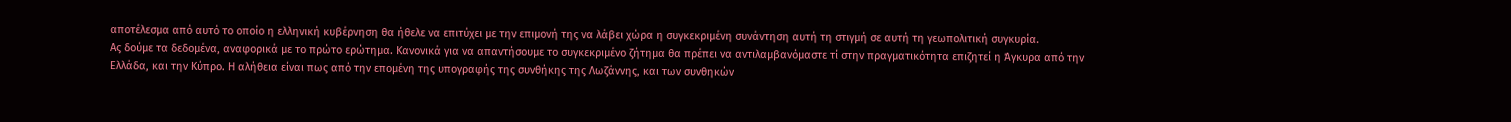αποτέλεσμα από αυτό το οποίο η ελληνική κυβέρνηση θα ήθελε να επιτύχει με την επιμονή της να λάβει χώρα η συγκεκριμένη συνάντηση αυτή τη στιγμή σε αυτή τη γεωπολιτική συγκυρία.
Ας δούμε τα δεδομένα, αναφορικά με το πρώτο ερώτημα. Κανονικά για να απαντήσουμε το συγκεκριμένο ζήτημα θα πρέπει να αντιλαμβανόμαστε τί στην πραγματικότητα επιζητεί η Άγκυρα από την Ελλάδα, και την Κύπρο. Η αλήθεια είναι πως από την επομένη της υπογραφής της συνθήκης της Λωζάννης, και των συνθηκών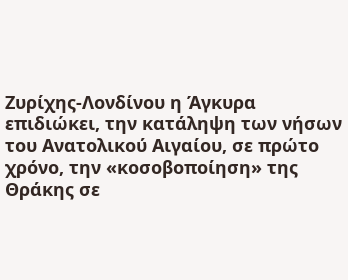Ζυρίχης-Λονδίνου η Άγκυρα επιδιώκει, την κατάληψη των νήσων του Ανατολικού Αιγαίου, σε πρώτο χρόνο, την «κοσοβοποίηση» της Θράκης σε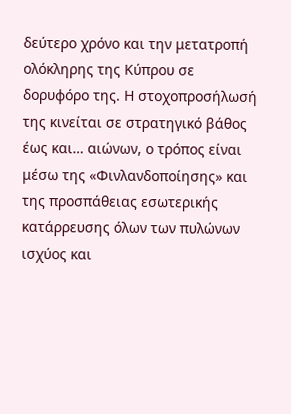δεύτερο χρόνο και την μετατροπή ολόκληρης της Κύπρου σε δορυφόρο της. Η στοχοπροσήλωσή της κινείται σε στρατηγικό βάθος έως και… αιώνων, ο τρόπος είναι μέσω της «Φινλανδοποίησης» και της προσπάθειας εσωτερικής κατάρρευσης όλων των πυλώνων ισχύος και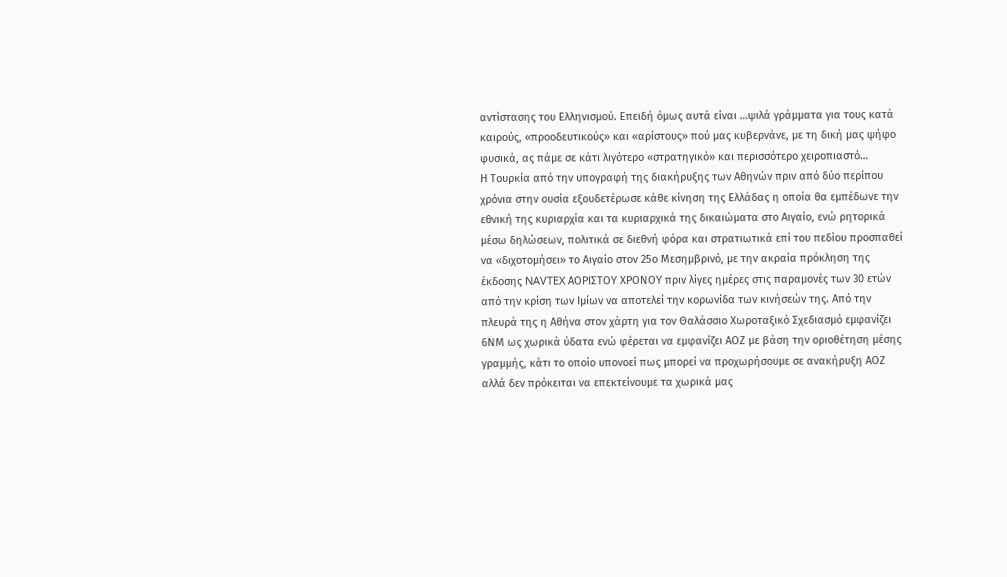αντίστασης του Ελληνισμού. Επειδή όμως αυτά είναι …ψιλά γράμματα για τους κατά καιρούς, «προοδευτικούς» και «αρίστους» πού μας κυβερνάνε, με τη δική μας ψήφο φυσικά, ας πάμε σε κάτι λιγότερο «στρατηγικό» και περισσότερο χειροπιαστό…
Η Τουρκία από την υπογραφή της διακήρυξης των Αθηνών πριν από δύο περίπου χρόνια στην ουσία εξουδετέρωσε κάθε κίνηση της Ελλάδας η οποία θα εμπέδωνε την εθνική της κυριαρχία και τα κυριαρχικά της δικαιώματα στο Αιγαίο, ενώ ρητορικά μέσω δηλώσεων, πολιτικά σε διεθνή φόρα και στρατιωτικά επί του πεδίου προσπαθεί να «διχοτομήσει» το Αιγαίο στον 25ο Μεσημβρινό, με την ακραία πρόκληση της έκδοσης NAVTEX ΑΟΡΙΣΤΟΥ ΧΡΟΝΟΥ πριν λίγες ημέρες στις παραμονές των 30 ετών από την κρίση των Ιμίων να αποτελεί την κορωνίδα των κινήσεών της. Από την πλευρά της η Αθήνα στον χάρτη για τον Θαλάσσιο Χωροταξικό Σχεδιασμό εμφανίζει 6ΝΜ ως χωρικά ύδατα ενώ φέρεται να εμφανίζει ΑΟΖ με βάση την οριοθέτηση μέσης γραμμής, κάτι το οποίο υπονοεί πως μπορεί να προχωρήσουμε σε ανακήρυξη ΑΟΖ αλλά δεν πρόκειται να επεκτείνουμε τα χωρικά μας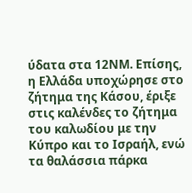ύδατα στα 12ΝΜ. Επίσης, η Ελλάδα υποχώρησε στο ζήτημα της Κάσου, έριξε στις καλένδες το ζήτημα του καλωδίου με την Κύπρο και το Ισραήλ, ενώ τα θαλάσσια πάρκα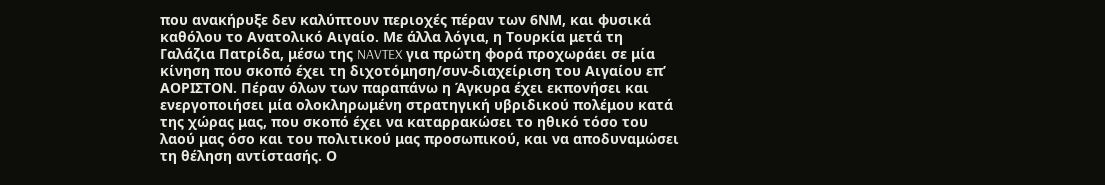που ανακήρυξε δεν καλύπτουν περιοχές πέραν των 6ΝΜ, και φυσικά καθόλου το Ανατολικό Αιγαίο. Με άλλα λόγια, η Τουρκία μετά τη Γαλάζια Πατρίδα, μέσω της NAVTEX για πρώτη φορά προχωράει σε μία κίνηση που σκοπό έχει τη διχοτόμηση/συν-διαχείριση του Αιγαίου επ’ ΑΟΡΙΣΤΟΝ. Πέραν όλων των παραπάνω η Άγκυρα έχει εκπονήσει και ενεργοποιήσει μία ολοκληρωμένη στρατηγική υβριδικού πολέμου κατά της χώρας μας, που σκοπό έχει να καταρρακώσει το ηθικό τόσο του λαού μας όσο και του πολιτικού μας προσωπικού, και να αποδυναμώσει τη θέληση αντίστασής. Ο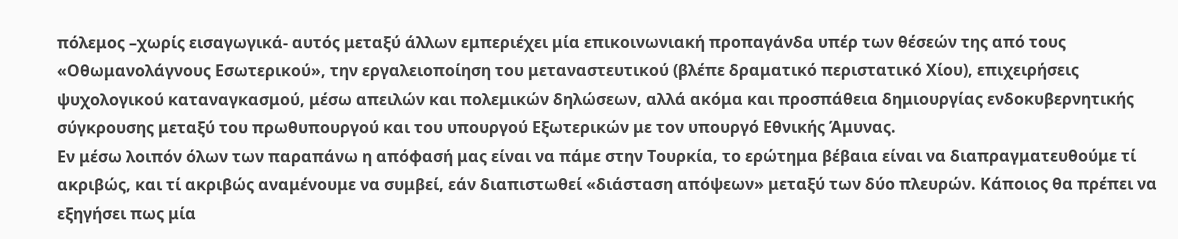πόλεμος –χωρίς εισαγωγικά- αυτός μεταξύ άλλων εμπεριέχει μία επικοινωνιακή προπαγάνδα υπέρ των θέσεών της από τους «Οθωμανολάγνους Εσωτερικού», την εργαλειοποίηση του μεταναστευτικού (βλέπε δραματικό περιστατικό Χίου), επιχειρήσεις ψυχολογικού καταναγκασμού, μέσω απειλών και πολεμικών δηλώσεων, αλλά ακόμα και προσπάθεια δημιουργίας ενδοκυβερνητικής σύγκρουσης μεταξύ του πρωθυπουργού και του υπουργού Εξωτερικών με τον υπουργό Εθνικής Άμυνας.
Εν μέσω λοιπόν όλων των παραπάνω η απόφασή μας είναι να πάμε στην Τουρκία, το ερώτημα βέβαια είναι να διαπραγματευθούμε τί ακριβώς, και τί ακριβώς αναμένουμε να συμβεί, εάν διαπιστωθεί «διάσταση απόψεων» μεταξύ των δύο πλευρών. Κάποιος θα πρέπει να εξηγήσει πως μία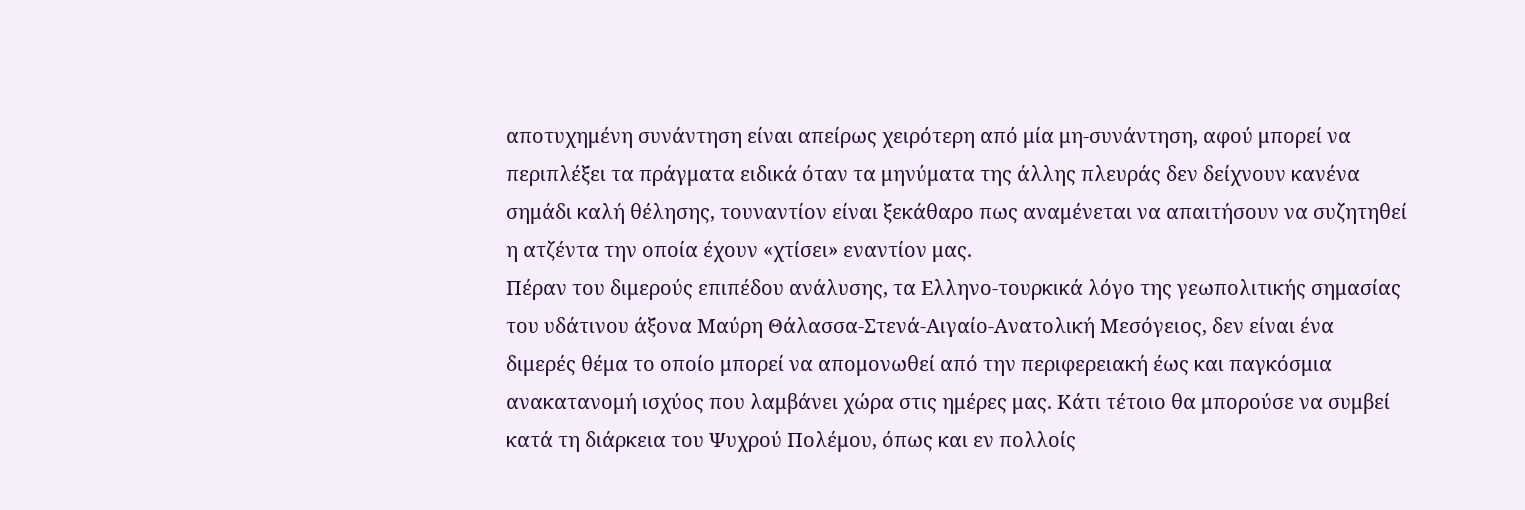αποτυχημένη συνάντηση είναι απείρως χειρότερη από μία μη-συνάντηση, αφού μπορεί να περιπλέξει τα πράγματα ειδικά όταν τα μηνύματα της άλλης πλευράς δεν δείχνουν κανένα σημάδι καλή θέλησης, τουναντίον είναι ξεκάθαρο πως αναμένεται να απαιτήσουν να συζητηθεί η ατζέντα την οποία έχουν «χτίσει» εναντίον μας.
Πέραν του διμερούς επιπέδου ανάλυσης, τα Ελληνο-τουρκικά λόγο της γεωπολιτικής σημασίας του υδάτινου άξονα Μαύρη Θάλασσα-Στενά-Αιγαίο-Ανατολική Μεσόγειος, δεν είναι ένα διμερές θέμα το οποίο μπορεί να απομονωθεί από την περιφερειακή έως και παγκόσμια ανακατανομή ισχύος που λαμβάνει χώρα στις ημέρες μας. Κάτι τέτοιο θα μπορούσε να συμβεί κατά τη διάρκεια του Ψυχρού Πολέμου, όπως και εν πολλοίς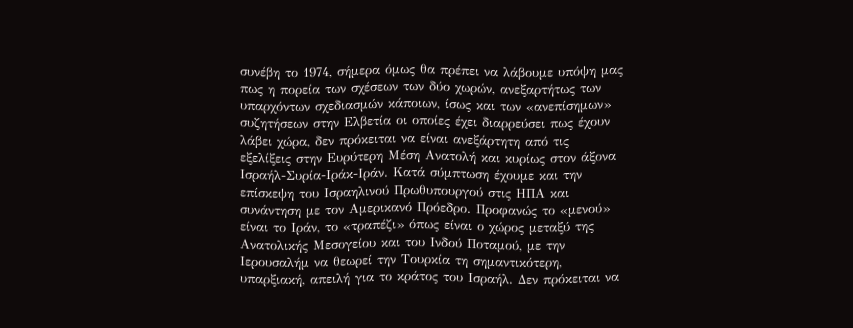συνέβη το 1974, σήμερα όμως θα πρέπει να λάβουμε υπόψη μας πως η πορεία των σχέσεων των δύο χωρών, ανεξαρτήτως των υπαρχόντων σχεδιασμών κάποιων, ίσως και των «ανεπίσημων» συζητήσεων στην Ελβετία οι οποίες έχει διαρρεύσει πως έχουν λάβει χώρα, δεν πρόκειται να είναι ανεξάρτητη από τις εξελίξεις στην Ευρύτερη Μέση Ανατολή και κυρίως στον άξονα Ισραήλ-Συρία-Ιράκ-Ιράν. Κατά σύμπτωση έχουμε και την επίσκεψη του Ισραηλινού Πρωθυπουργού στις ΗΠΑ και συνάντηση με τον Αμερικανό Πρόεδρο. Προφανώς το «μενού» είναι το Ιράν, το «τραπέζι» όπως είναι ο χώρος μεταξύ της Ανατολικής Μεσογείου και του Ινδού Ποταμού, με την Ιερουσαλήμ να θεωρεί την Τουρκία τη σημαντικότερη, υπαρξιακή, απειλή για το κράτος του Ισραήλ. Δεν πρόκειται να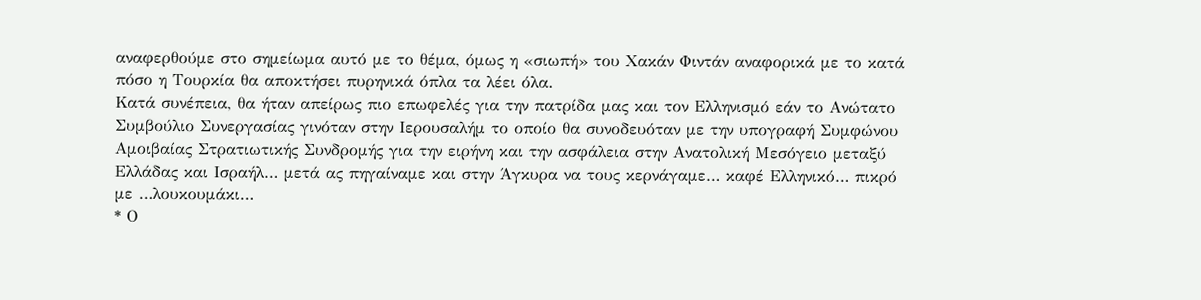αναφερθούμε στο σημείωμα αυτό με το θέμα, όμως η «σιωπή» του Χακάν Φιντάν αναφορικά με το κατά πόσο η Τουρκία θα αποκτήσει πυρηνικά όπλα τα λέει όλα.
Κατά συνέπεια, θα ήταν απείρως πιο επωφελές για την πατρίδα μας και τον Ελληνισμό εάν το Ανώτατο Συμβούλιο Συνεργασίας γινόταν στην Ιερουσαλήμ το οποίο θα συνοδευόταν με την υπογραφή Συμφώνου Αμοιβαίας Στρατιωτικής Συνδρομής για την ειρήνη και την ασφάλεια στην Ανατολική Μεσόγειο μεταξύ Ελλάδας και Ισραήλ… μετά ας πηγαίναμε και στην Άγκυρα να τους κερνάγαμε… καφέ Ελληνικό… πικρό με …λουκουμάκι…
* Ο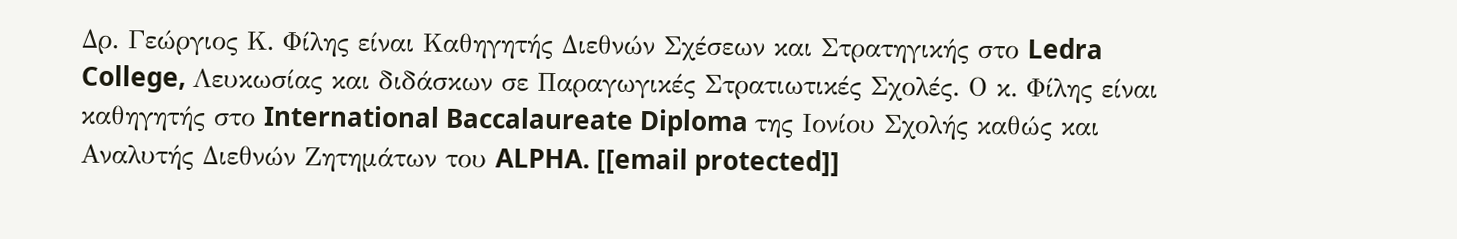Δρ. Γεώργιος Κ. Φίλης είναι Καθηγητής Διεθνών Σχέσεων και Στρατηγικής στο Ledra College, Λευκωσίας και διδάσκων σε Παραγωγικές Στρατιωτικές Σχολές. Ο κ. Φίλης είναι καθηγητής στο International Baccalaureate Diploma της Ιονίου Σχολής καθώς και Αναλυτής Διεθνών Ζητημάτων του ALPHA. [[email protected]]